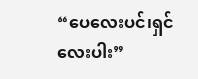“ပေလေးပင်၊ရှင်လေးပါး”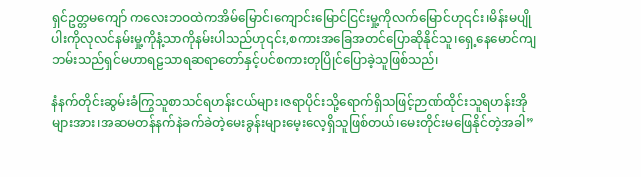ရှင်ဥတ္တမကျော် ကလေးဘဝထဲကအိမ်မြောင်၊ကျောင်းမြောင်ငြင်းမှု့ကိုလက်မြောင်ဟု၎င်း၊မိန်းမပျိုပါးကိုလုလင်နမ်းမှု့ကိုနံ့သာကိုနမ်းပါသည်ဟု၎င်း,စကားအခြေအတင်ပြောဆိုနိုင်သူ၊ရှေ့နေမောင်ကျဘမ်းသည်ရှင်မဟာရဠသာရဆရာတော်နှင့်ပင်စကားတုပြိုင်ပြောခဲ့သူဖြစ်သည်၊

နံနက်တိုင်းဆွမ်းခံကြွသူစာသင်ရဟန်းငယ်များ၊ဇရာပိုင်းသို့ရောက်ရှိသဖြင့်ဉာဏ်ထိုင်းသူရဟန်းအိုများအား၊အဆမတန်နက်နဲခက်ခဲတဲ့မေးခွန်းများမေ့းလေ့ရှိသူဖြစ်တယ်၊မေးတိုင်းမဖြေနိုင်တဲ့အခါ”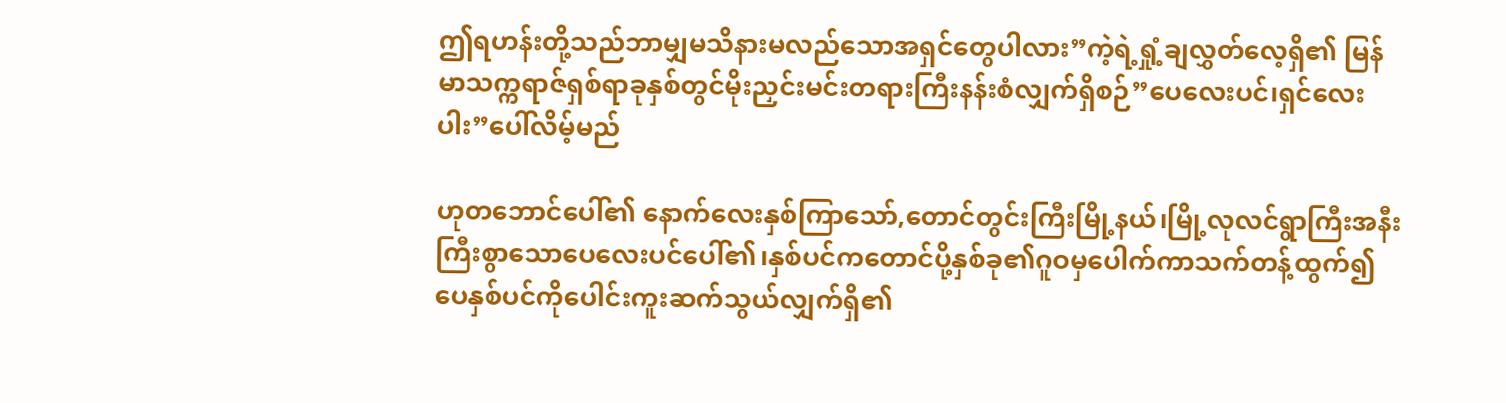ဤရဟန်းတို့သည်ဘာမျှမသိနားမလည်သောအရှင်တွေပါလား”ကဲ့ရဲ့ရှုံ့ချလွှတ်လေ့ရှိ၏ မြန်မာသက္ကရာဇ်ရှစ်ရာခုနှစ်တွင်မိုးညှင်းမင်းတရားကြီးနန်းစံလျှက်ရှိစဉ်”ပေလေးပင်၊ရှင်လေးပါး”ပေါ်လိမ့်မည်

ဟုတဘောင်ပေါ်၏ နောက်လေးနှစ်ကြာသော်,တောင်တွင်းကြီးမြို့နယ်၊မြို့လုလင်ရွာကြီးအနီးကြီးစွာသောပေလေးပင်ပေါ်၏၊နှစ်ပင်ကတောင်ပို့နှစ်ခု၏ဂူဝမှ‌ပေါက်ကာသက်တန့်ထွက်၍ပေနှစ်ပင်ကို‌ပေါင်းကူးဆက်သွယ်လျှက်ရှိ၏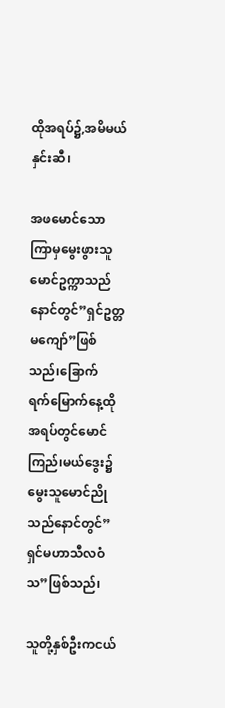ထိုအရပ်၌,အမိမယ်နှင်းဆီ၊

အဖမောင်သောကြာမှမွေးဖွားသူမောင်ဥက္ကာသည်နောင်တွင်”ရှင်ဥတ္တမကျော်”ဖြစ်သည်၊ခြောက်ရက်‌မြောက်နေ့ထိုအရပ်တွင်မောင်ကြည်၊မယ်ဒွေး၌မွေးသူမောင်ညိုသည်နောင်တွင်”ရှင်မဟာသီလဝံသ”ဖြစ်သည်၊

သူတို့နှစ်ဦးကငယ်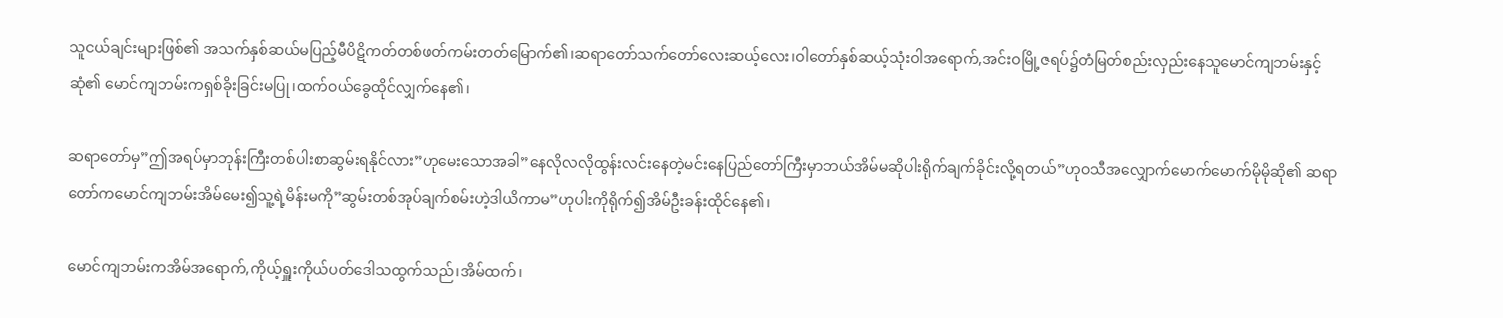သူငယ်ချင်းများဖြစ်၏ အသက်နှစ်ဆယ်မပြည့်မီပိဋိကတ်တစ်ဖတ်ကမ်းတတ်မြောက်၏၊ဆရာတော်သက်တော်လေးဆယ့်လေး၊ဝါတော်နှစ်ဆယ့်သုံးဝါအ‌ရောက်,အင်းဝမြို့ဇရပ်၌တံမြတ်စည်းလှည်းနေသူမောင်ကျဘမ်းနှင့်ဆုံ၏ မောင်ကျဘမ်းကရှစ်ခိုးခြင်းမပြု၊ထက်ဝယ်ခွေထိုင်လျှက်နေ၏၊

ဆရာတော်မှ”ဤအရပ်မှာဘုန်းကြီးတစ်ပါးစာဆွမ်းရနိုင်လား”ဟုမေးသောအခါ”နေလိုလလိုထွန်းလင်းနေတဲ့မင်းနေပြည်တော်ကြီးမှာဘယ်အိမ်မဆိုပါးရိုက်ချက်ခိုင်းလို့ရတယ်”ဟုဝသီအလျှောက်မောက်မောက်မိုမိုဆို၏ ဆရာတော်ကမောင်ကျဘမ်းအိမ်မေး၍သူ့ရဲ့မိန်းမကို”ဆွမ်းတစ်အုပ်ချက်စမ်းဟဲ့ဒါယိကာမ”ဟုပါးကိုရိုက်၍အိမ်ဦးခန်းထိုင်နေ၏၊

မောင်ကျဘမ်းကအိမ်အရောက်,ကိုယ့်ရှူးကိုယ်ပတ်ဒေါသထွက်သည်၊အိမ်ထက်‌၊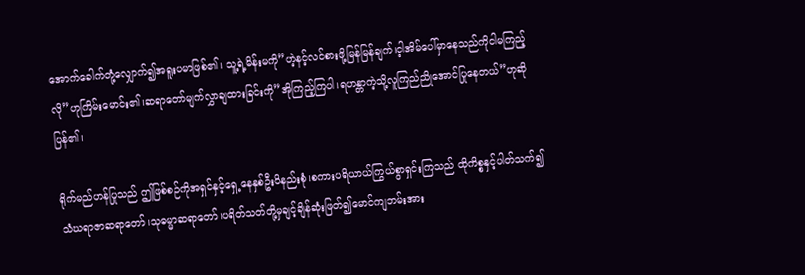အောက်ခေါက်တုံ့လျှောက်၍အရူးပမာဖြစ်၏၊ သူ့ရဲ့မိန်းမကို”ဟဲ့နင့်လင်စားဖို့မြန်မြန်ချက်၊င့ါအိမ်ပေါ်မှာနေသည်ကိုငါမကြည့်လို”ဟုကြိမ်းမောင်း၏၊ဆရာတော်မျက်လွှာချထားခြင်းကို”အိုကြည့်ကြပါ၊ရဟန္တာကဲ့သို့လူကြည်ညိုအောင်ပြုနေတယ်”ဟုဆိုပြန်၏၊

ရိုက်မည်ဟန်ပြုသည် ဤဖြစ်စဉ်ကိုအရှင်နှင့်ရှေ့နေနှစ်ဦးဝိနည်းစုံ၊စကားပရိယာယ်ကြွယ်စွာရှင်းကြသည် ထိုကိစ္စနှင့်ပါတ်သက်၍သံဃရာဇာဆရာတော်၊သုဓမ္မာဆရာတော်၊ပရိတ်သတ်တို့မှချင့်ချိန်ဆုံးဖြတ်၍‌မောင်ကျဘမ်းအား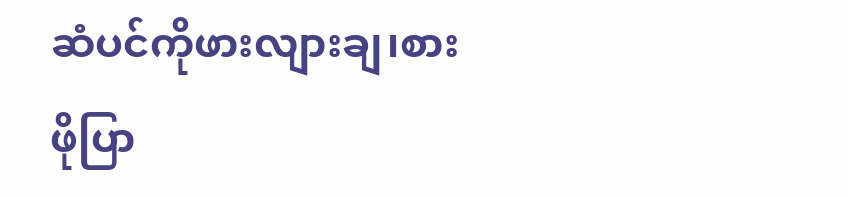ဆံပင်ကိုဖားလျားချ၊စားဖိုပြာ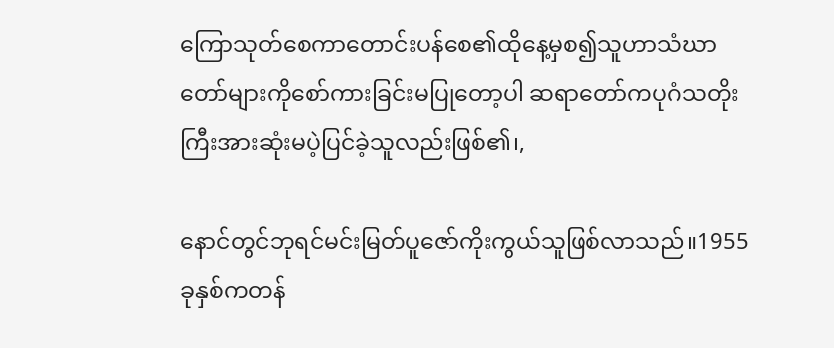ကြောသုတ်စေကာတောင်းပန်စေ၏ထိုနေ့မှစ၍သူဟာသံဃာတော်များကိုစော်ကားခြင်းမပြုတော့ပါ ဆရာတော်ကပုဂံသတိုးကြီးအားဆုံးမပဲ့ပြင်ခဲ့သူလည်းဖြစ်၏၊,

နောင်တွင်ဘုရင်မင်းမြတ်ပူဇော်ကိုးကွယ်သူဖြစ်လာသည်။1955ခုနှစ်ကတန်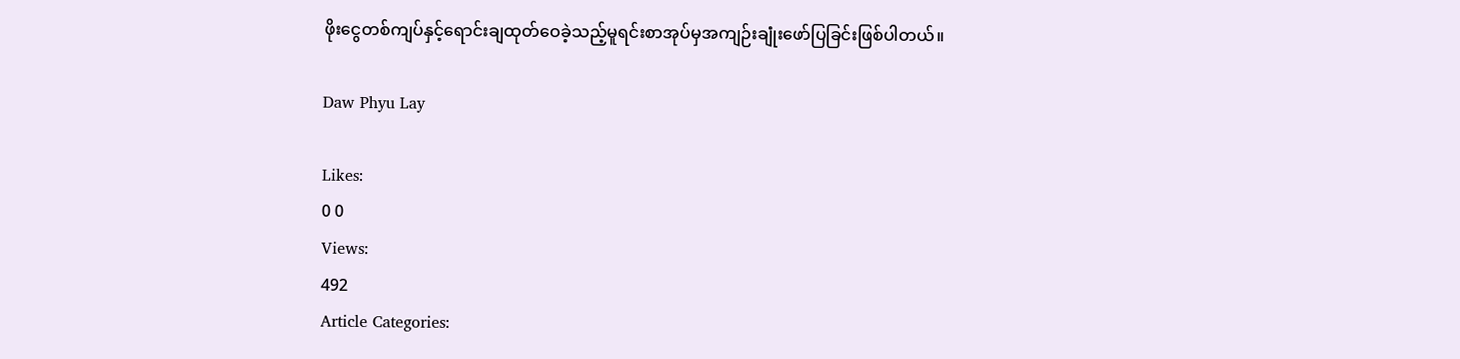ဖိုးငွေတစ်ကျပ်နှင့်ရောင်းချထုတ်ဝေခဲ့သည့်မူရင်းစာအုပ်မှအကျဉ်းချုံးဖော်ပြခြင်းဖြစ်ပါတယ်။

Daw Phyu Lay

Likes:
0 0
Views:
492
Article Categories: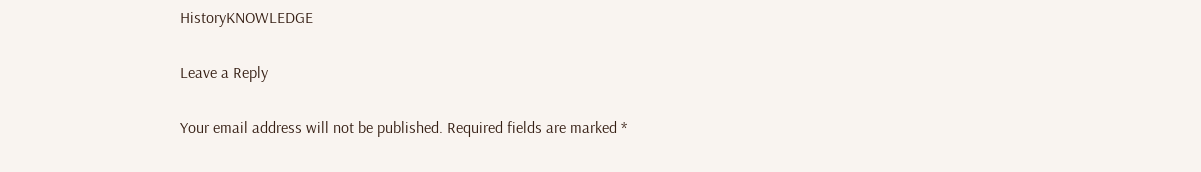HistoryKNOWLEDGE

Leave a Reply

Your email address will not be published. Required fields are marked *